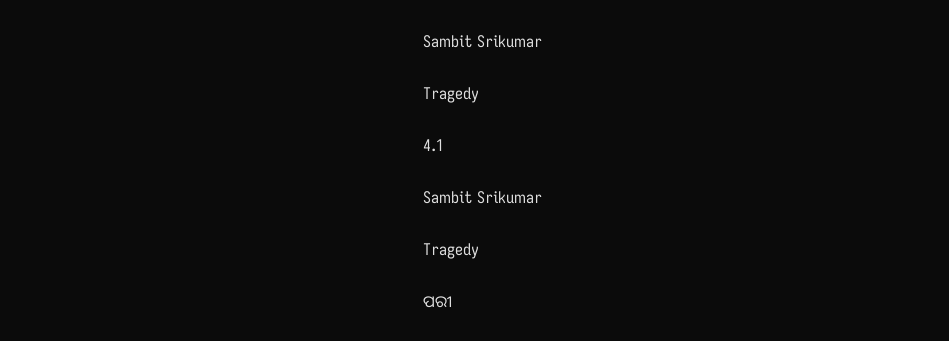Sambit Srikumar

Tragedy

4.1

Sambit Srikumar

Tragedy

ପରୀ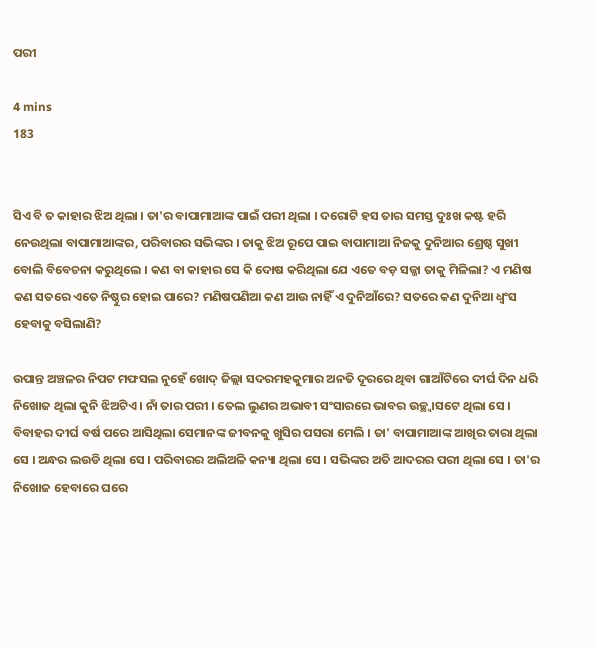ପରୀ

4 mins
183


ସିଏ ବି ତ କାହାର ଝିଅ ଥିଲା । ତା'ର ବାପାମାଆଙ୍କ ପାଇଁ ପରୀ ଥିଲା । ଦରୋଟି ହସ ତାର ସମସ୍ତ ଦୁଃଖ କଷ୍ଟ ହରି ନେଉଥିଲା ବାପାମାଆଙ୍କର, ପରିବାରର ସଭିଙ୍କର । ତାକୁ ଝିଅ ରୂପେ ପାଇ ବାପାମାଆ ନିଜକୁ ଦୁନିଆର ଶ୍ରେଷ୍ଠ ସୁଖୀ ବୋଲି ବିବେଚନା କରୁଥିଲେ । କଣ ବା କାହାର ସେ କି ଦୋଷ କରିଥିଲା ଯେ ଏତେ ବଡ଼ ସଜ୍ଜା ତାକୁ ମିଳିଲା? ଏ ମଣିଷ କଣ ସତରେ ଏତେ ନିଷ୍ଠୁର ହୋଇ ପାରେ? ମଣିଷପଣିଆ କଣ ଆଉ ନାହିଁ ଏ ଦୁନିଆଁରେ? ସତରେ କଣ ଦୁନିଆ ଧ୍ୱଂସ ହେବାକୁ ବସିଲାଣି?

ଉପାନ୍ତ ଅଞ୍ଚଳର ନିପଟ ମଫସଲ ନୁହେଁ ଖୋଦ୍ ଜିଲ୍ଲା ସଦରମହକୁମାର ଅନତି ଦୂରରେ ଥିବା ଗାଆଁଟିରେ ଦୀର୍ଘ ଦିନ ଧରି ନିଖୋଜ ଥିଲା କୁନି ଝିଅଟିଏ । ନାଁ ତାର ପରୀ । ତେଲ ଲୁଣର ଅଭାବୀ ସଂସାରରେ ଭାବର ଉଚ୍ଛ୍ୱାସଟେ ଥିଲା ସେ । ବିବାହର ଦୀର୍ଘ ବର୍ଷ ପରେ ଆସିଥିଲା ସେମାନଙ୍କ ଜୀବନକୁ ଖୁସିର ପସରା ମେଲି । ତା' ବାପାମାଆଙ୍କ ଆଖିର ତାରା ଥିଲା ସେ । ଅନ୍ଧର ଲଉଡି ଥିଲା ସେ । ପରିବାରର ଅଲିଅଳି କନ୍ୟା ଥିଲା ସେ । ସଭିଙ୍କର ଅତି ଆଦରର ପରୀ ଥିଲା ସେ । ତା'ର ନିଖୋଜ ହେବାରେ ଘରେ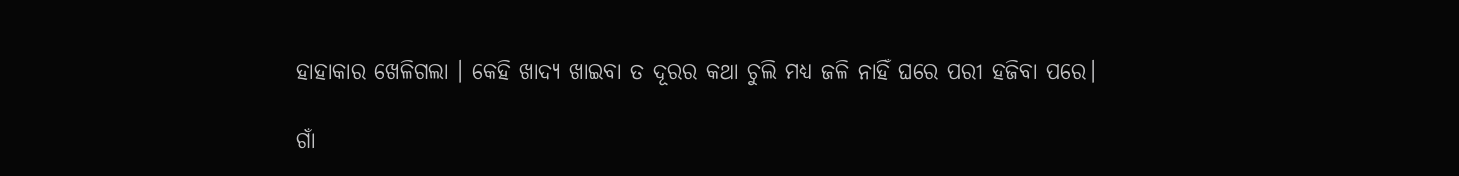ହାହାକାର ଖେଳିଗଲା । କେହି ଖାଦ୍ୟ ଖାଇବା ତ ଦୂରର କଥା ଚୁଲି ମଧ୍ୟ ଜଳି ନାହିଁ ଘରେ ପରୀ ହଜିବା ପରେ।

ଗାଁ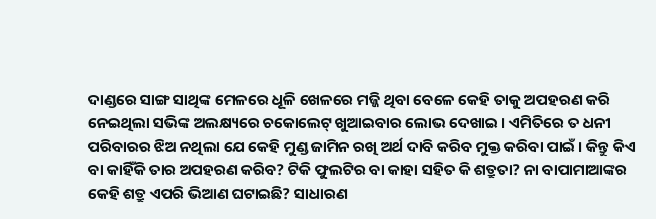ଦାଣ୍ଡରେ ସାଙ୍ଗ ସାଥିଙ୍କ ମେଳରେ ଧୂଳି ଖେଳରେ ମଜ୍ଜି ଥିବା ବେଳେ କେହି ତାକୁ ଅପହରଣ କରି ନେଇଥିଲା ସଭିଙ୍କ ଅଲକ୍ଷ୍ୟରେ ଚକୋଲେଟ୍ ଖୁଆଇବାର ଲୋଭ ଦେଖାଇ । ଏମିତିରେ ତ ଧନୀ ପରିବାରର ଝିଅ ନଥିଲା ଯେ କେହି ମୁଣ୍ଡ ଜାମିନ ରଖି ଅର୍ଥ ଦାବି କରିବ ମୁକ୍ତ କରିବା ପାଇଁ । କିନ୍ତୁ କିଏ ବା କାହିଁକି ତାର ଅପହରଣ କରିବ? ଟିକି ଫୁଲଟିର ବା କାହା ସହିତ କି ଶତ୍ରୁତା? ନା ବାପାମାଆଙ୍କର କେହି ଶତ୍ରୁ ଏପରି ଭିଆଣ ଘଟାଇଛି? ସାଧାରଣ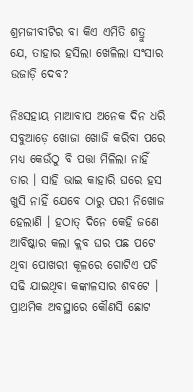ଶ୍ରମଜୀବୀଟିର ବା କିଏ ଏମିତି ଶତ୍ରୁ ଯେ, ତାହାର ହସିଲା ଖେଳିଲା ସଂସାର ଉଜାଡ଼ି ଦେବ?

ନିଃସହାୟ ମାଆବାପ ଅନେକ ଦିନ ଧରି ସବୁଆଡ଼େ ଖୋଜା ଖୋଜି କରିବା ପରେ ମଧ୍ୟ କେଉଁଠୁ ବି ପତ୍ତା ମିଳିଲା ନାହିଁ ତାର । ସାହି ଭାଇ କାହାରି ଘରେ ହସ ଖୁସି ନାହିଁ ଯେବେ ଠାରୁ ପରୀ ନିଖୋଜ ହେଲାଣି । ହଠାତ୍ ଦିନେ କେହି ଜଣେ ଆବିଷ୍କାର କଲା କ୍ଲବ ଘର ପଛ ପଟେ ଥିବା ପୋଖରୀ କୂଳରେ ଗୋଟିଏ ପଚି ସଢି ଯାଇଥିବା କଙ୍କାଳସାର ଶବଟେ । ପ୍ରାଥମିକ ଅବସ୍ଥାରେ କୌଣସି ଛୋଟ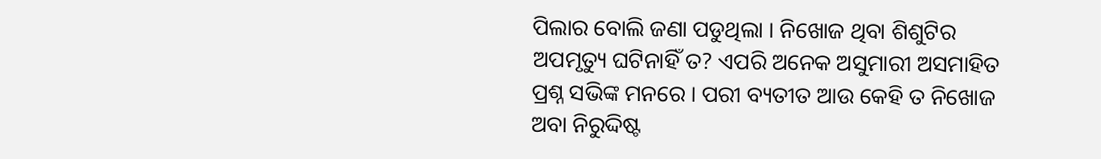ପିଲାର ବୋଲି ଜଣା ପଡୁଥିଲା । ନିଖୋଜ ଥିବା ଶିଶୁଟିର ଅପମୃତ୍ୟୁ ଘଟିନାହିଁ ତ? ଏପରି ଅନେକ ଅସୁମାରୀ ଅସମାହିତ ପ୍ରଶ୍ନ ସଭିଙ୍କ ମନରେ । ପରୀ ବ୍ୟତୀତ ଆଉ କେହି ତ ନିଖୋଜ ଅବା ନିରୁଦ୍ଦିଷ୍ଟ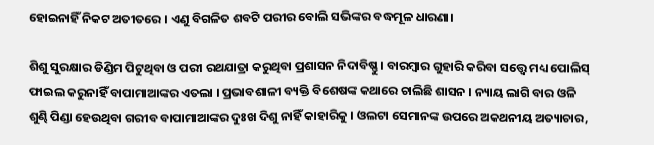ହୋଇନାହିଁ ନିକଟ ଅତୀତରେ । ଏଣୁ ବିଗଳିତ ଶବଟି ପରୀର ବୋଲି ସଭିଙ୍କର ବଦ୍ଧମୂଳ ଧାରଣା।

ଶିଶୁ ସୁରକ୍ଷାର ଡିଣ୍ଡିମ ପିଟୁଥିବା ଓ ପରୀ ରଥଯାତ୍ରା କରୁଥିବା ପ୍ରଶାସନ ନିଦାବିଷ୍ଣୁ । ବାରମ୍ବାର ଗୁହାରି କରିବା ସତ୍ତ୍ୱେ ମଧ୍ୟ ପୋଲିସ୍ ଫାଇଲ କରୁନାହିଁ ବାପାମାଆଙ୍କର ଏତଲା । ପ୍ରଭାବଶାଳୀ ବ୍ୟକ୍ତି ବିଶେଷଙ୍କ କଥାରେ ଚାଲିଛି ଶାସନ । ନ୍ୟାୟ ଲାଗି ବାର ଓଳି ଶୁଣ୍ଢି ପିଣ୍ଡା ହେଉଥିବା ଗରୀବ ବାପାମାଆଙ୍କର ଦୁଃଖ ଦିଶୁ ନାହିଁ କାହାରିକୁ । ଓଲଟା ସେମାନଙ୍କ ଉପରେ ଅକଥନୀୟ ଅତ୍ୟାଚାର,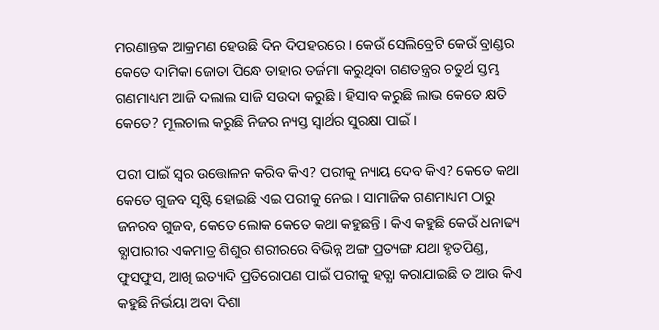ମରଣାନ୍ତକ ଆକ୍ରମଣ ହେଉଛି ଦିନ ଦିପହରରେ । କେଉଁ ସେଲିବ୍ରେଟି କେଉଁ ବ୍ରାଣ୍ଡର କେତେ ଦାମିକା ଜୋତା ପିନ୍ଧେ ତାହାର ତର୍ଜମା କରୁଥିବା ଗଣତନ୍ତ୍ରର ଚତୁର୍ଥ ସ୍ତମ୍ଭ ଗଣମାଧ୍ୟମ ଆଜି ଦଲାଲ ସାଜି ସଉଦା କରୁଛି । ହିସାବ କରୁଛି ଲାଭ କେତେ କ୍ଷତି କେତେ? ମୂଲଚାଲ କରୁଛି ନିଜର ନ୍ୟସ୍ତ ସ୍ୱାର୍ଥର ସୁରକ୍ଷା ପାଇଁ।

ପରୀ ପାଇଁ ସ୍ୱର ଉତ୍ତୋଳନ କରିବ କିଏ? ପରୀକୁ ନ୍ୟାୟ ଦେବ କିଏ? କେତେ କଥା କେତେ ଗୁଜବ ସୃଷ୍ଟି ହୋଇଛି ଏଇ ପରୀକୁ ନେଇ । ସାମାଜିକ ଗଣମାଧ୍ୟମ ଠାରୁ ଜନରବ ଗୁଜବ, କେତେ ଲୋକ କେତେ କଥା କହୁଛନ୍ତି । କିଏ କହୁଛି କେଉଁ ଧନାଢ୍ୟ ବ୍ଯାପାରୀର ଏକମାତ୍ର ଶିଶୁର ଶରୀରରେ ବିଭିନ୍ନ ଅଙ୍ଗ ପ୍ରତ୍ୟଙ୍ଗ ଯଥା ହୃତପିଣ୍ଡ, ଫୁସଫୁସ, ଆଖି ଇତ୍ୟାଦି ପ୍ରତିରୋପଣ ପାଇଁ ପରୀକୁ ହତ୍ଯା କରାଯାଇଛି ତ ଆଉ କିଏ କହୁଛି ନିର୍ଭୟା ଅବା ଦିଶା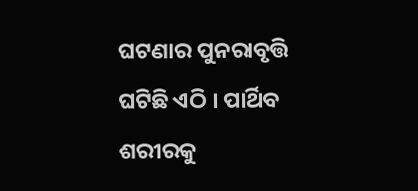ଘଟଣାର ପୁନରାବୃତ୍ତି ଘଟିଛି ଏଠି । ପାର୍ଥିବ ଶରୀରକୁ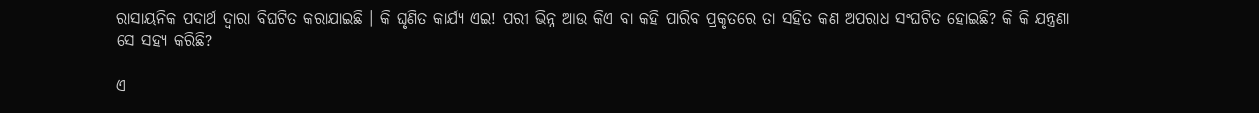ରାସାୟନିକ ପଦାର୍ଥ ଦ୍ଵାରା ବିଘଟିତ କରାଯାଇଛି । କି ଘୃଣିତ କାର୍ଯ୍ୟ ଏଇ! ପରୀ ଭିନ୍ନ ଆଉ କିଏ ବା କହି ପାରିବ ପ୍ରକୃତରେ ତା ସହିତ କଣ ଅପରାଧ ସଂଘଟିତ ହୋଇଛି? କି କି ଯନ୍ତ୍ରଣା ସେ ସହ୍ୟ କରିଛି?

ଏ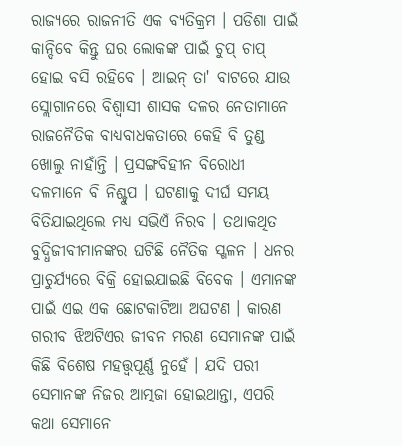ରାଜ୍ୟରେ ରାଜନୀତି ଏକ ବ୍ୟତିକ୍ରମ । ପଡିଶା ପାଇଁ କାନ୍ଦିବେ କିନ୍ତୁ ଘର ଲୋକଙ୍କ ପାଇଁ ଚୁପ୍ ଚାପ୍ ହୋଇ ବସି ରହିବେ । ଆଇନ୍ ତା' ବାଟରେ ଯାଉ ସ୍ଲୋଗାନରେ ବିଶ୍ୱାସୀ ଶାସକ ଦଳର ନେତାମାନେ ରାଜନୈତିକ ବାଧ୍ୟବାଧକତାରେ କେହି ବି ତୁଣ୍ଡ ଖୋଲୁ ନାହାଁନ୍ତି । ପ୍ରସଙ୍ଗବିହୀନ ବିରୋଧୀ ଦଳମାନେ ବି ନିଶ୍ଚୁପ । ଘଟଣାକୁ ଦୀର୍ଘ ସମୟ ବିତିଯାଇଥିଲେ ମଧ୍ୟ ସଭିଏଁ ନିରବ । ତଥାକଥିତ ବୁଦ୍ଧିଜୀବୀମାନଙ୍କର ଘଟିଛି ନୈତିକ ସ୍ଖଳନ । ଧନର ପ୍ରାଚୁର୍ଯ୍ୟରେ ବିକ୍ରି ହୋଇଯାଇଛି ବିବେକ । ଏମାନଙ୍କ ପାଇଁ ଏଇ ଏକ ଛୋଟକାଟିଆ ଅଘଟଣ । କାରଣ ଗରୀବ ଝିଅଟିଏର ଜୀବନ ମରଣ ସେମାନଙ୍କ ପାଇଁ କିଛି ବିଶେଷ ମହତ୍ତ୍ୱପୂର୍ଣ୍ଣ ନୁହେଁ । ଯଦି ପରୀ ସେମାନଙ୍କ ନିଜର ଆତ୍ମଜା ହୋଇଥାନ୍ତା, ଏପରି କଥା ସେମାନେ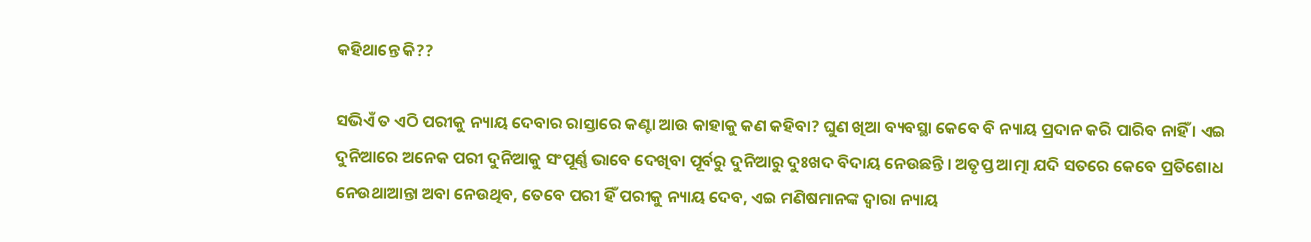କହିଥାନ୍ତେ କି??

ସଭିଏଁ ତ ଏଠି ପରୀକୁ ନ୍ୟାୟ ଦେବାର ରାସ୍ତାରେ କଣ୍ଟା ଆଉ କାହାକୁ କଣ କହିବା? ଘୁଣ ଖିଆ ବ୍ୟବସ୍ଥା କେବେ ବି ନ୍ୟାୟ ପ୍ରଦାନ କରି ପାରିବ ନାହିଁ । ଏଇ ଦୁନିଆରେ ଅନେକ ପରୀ ଦୁନିଆକୁ ସଂପୂର୍ଣ୍ଣ ଭାବେ ଦେଖିବା ପୂର୍ବରୁ ଦୁନିଆରୁ ଦୁଃଖଦ ବିଦାୟ ନେଉଛନ୍ତି । ଅତୃପ୍ତ ଆତ୍ମା ଯଦି ସତରେ କେବେ ପ୍ରତିଶୋଧ ନେଉଥାଆନ୍ତା ଅବା ନେଉଥିବ, ତେବେ ପରୀ ହିଁ ପରୀକୁ ନ୍ୟାୟ ଦେବ, ଏଇ ମଣିଷମାନଙ୍କ ଦ୍ୱାରା ନ୍ୟାୟ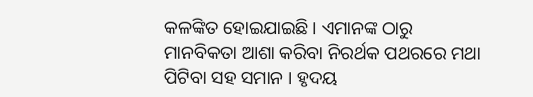କଳଙ୍କିତ ହୋଇଯାଇଛି । ଏମାନଙ୍କ ଠାରୁ ମାନବିକତା ଆଶା କରିବା ନିରର୍ଥକ ପଥରରେ ମଥା ପିଟିବା ସହ ସମାନ । ହୃଦୟ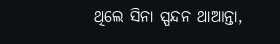ଥିଲେ ସିନା ସ୍ପନ୍ଦନ ଥାଆନ୍ତା,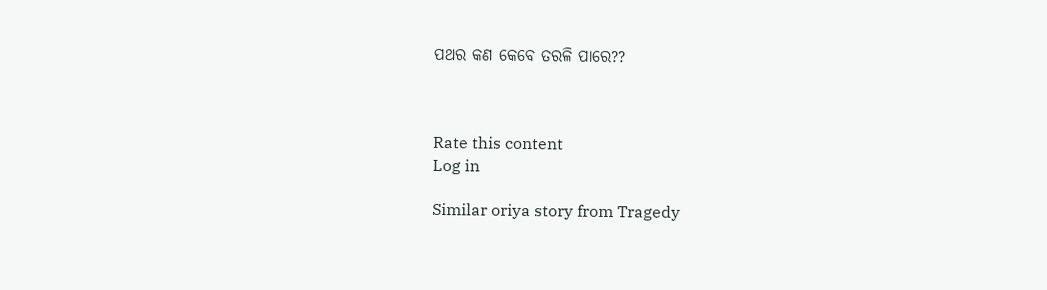ପଥର କଣ କେବେ ତରଳି ପାରେ??



Rate this content
Log in

Similar oriya story from Tragedy